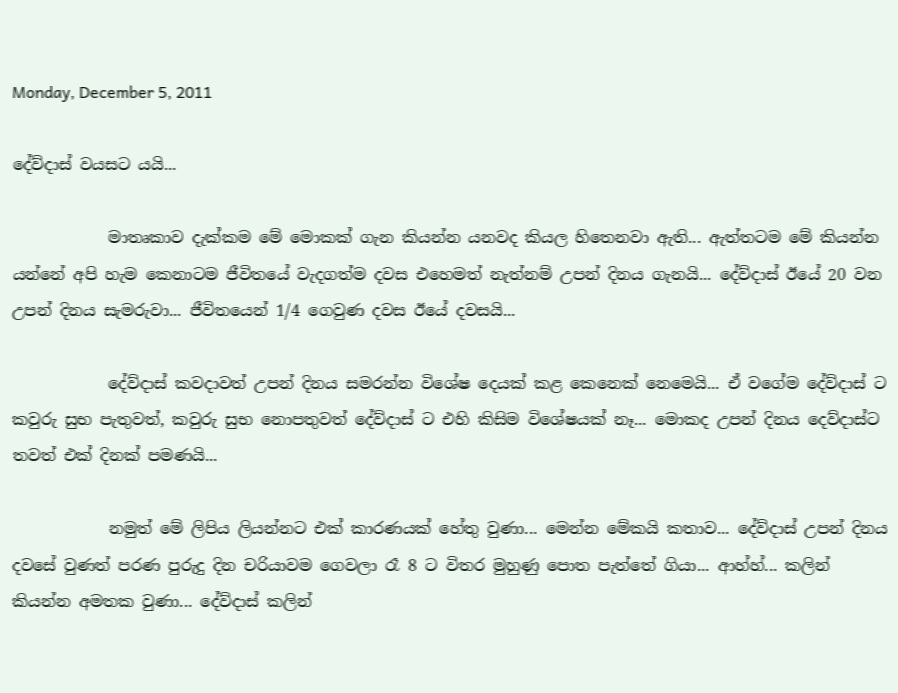Monday, December 5, 2011

දේව්දාස් වයසට යයි...

            මාතෘකාව දැක්කම මේ මොකක් ගැන කියන්න යනවද කියල හිතෙනවා ඇති... ඇත්තටම මේ කියන්න යන්නේ අපි හැම කෙනාටම ජීවිතයේ වැදගත්ම දවස එහෙමත් නැත්නම් උපන් දිනය ගැනයි... දේව්දාස් ඊයේ 20 වන උපන් දිනය සැමරුවා... ජීවිතයෙන් 1/4 ගෙවුණ දවස ඊයේ දවසයි...

            දේව්දාස් කවදාවත් උපන් දිනය සමරන්න විශේෂ දෙයක් කළ කෙනෙක් නෙමෙයි... ඒ වගේම දේව්දාස් ට කවුරු සුභ පැතුවත්, කවුරු සුභ නොපතුවත් දේව්දාස් ට එහි කිසිම විශේෂයක් නෑ... මොකද උපන් දිනය දෙව්දාස්ට තවත් එක් දිනක් පමණයි...

            නමුත් මේ ලිපිය ලියන්නට එක් කාරණයක් හේතු වුණා... මෙන්න මේකයි කතාව... දේව්දාස් උපන් දිනය දවසේ වුණත් පරණ පුරුදු දින චරියාවම ගෙවලා රෑ 8 ට විතර මුහුණු පොත පැත්තේ ගියා... ආහ්හ්... කලින් කියන්න අමතක වුණා... දේව්දාස් කලින්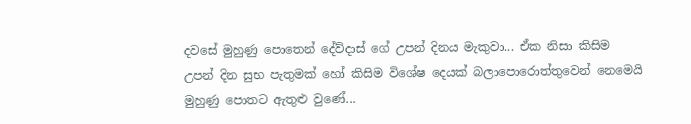දවසේ මුහුණු පොතෙන් දේව්දාස් ගේ උපන් දිනය මැකුවා... ඒක නිසා කිසිම උපන් දින සුභ පැතුමක් හෝ කිසිම විශේෂ දෙයක් බලාපොරොත්තුවෙන් නෙමෙයි මුහුණු පොතට ඇතුළු වුණේ...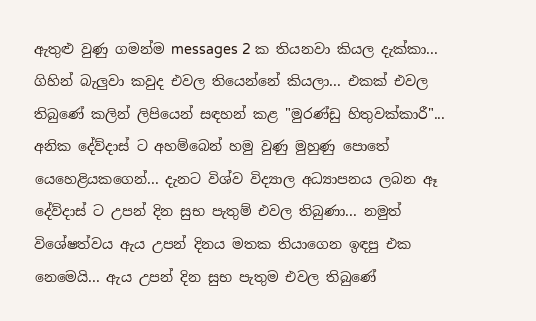ඇතුළු වුණු ගමන්ම messages 2 ක තියනවා කියල දැක්කා...  ගිහින් බැලුවා කවුද එවල තියෙන්නේ කියලා... එකක් එවල තිබුණේ කලින් ලිපියෙන් සඳහන් කළ "මුරණ්ඩු හිතුවක්කාරී"... අනික දේව්දාස් ට අහම්බෙන් හමු වුණු මුහුණු පොතේ යෙහෙළියකගෙන්... දැනට විශ්ව විද්‍යාල අධ්‍යාපනය ලබන ඈ දේව්දාස් ට උපන් දින සුභ පැතුම් එවල තිබුණා... නමුත් විශේෂත්වය ඇය උපන් දිනය මතක තියාගෙන ඉඳපු එක නෙමෙයි... ඇය උපන් දින සුභ පැතුම එවල තිබුණේ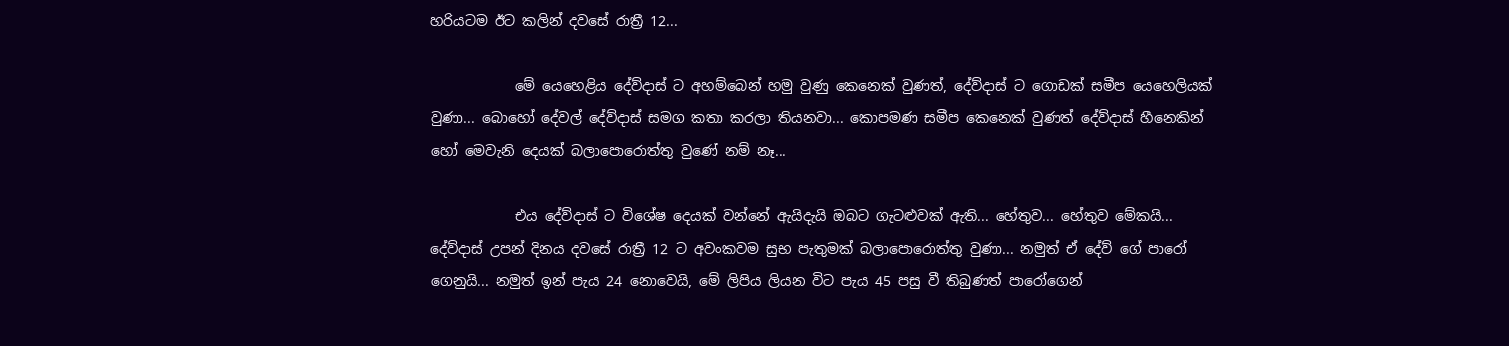හරියටම ඊට කලින් දවසේ රාත්‍රී 12...

            මේ යෙහෙළිය දේව්දාස් ට අහම්බෙන් හමු වුණු කෙනෙක් වුණත්, දේව්දාස් ට ගොඩක් සමීප යෙහෙලියක් වුණා... බොහෝ දේවල් දේව්දාස් සමග කතා කරලා තියනවා... කොපමණ සමීප කෙනෙක් වුණත් දේව්දාස් හීනෙකින් හෝ මෙවැනි දෙයක් බලාපොරොත්තු වුණේ නම් නෑ...

            එය දේව්දාස් ට විශේෂ දෙයක් වන්නේ ඇයිදැයි ඔබට ගැටළුවක් ඇති... හේතුව... හේතුව මේකයි... දේව්දාස් උපන් දිනය දවසේ රාත්‍රී 12 ට අවංකවම සුභ පැතුමක් බලාපොරොත්තු වුණා... නමුත් ඒ දේව් ගේ පාරෝ ගෙනුයි... නමුත් ඉන් පැය 24 නොවෙයි, මේ ලිපිය ලියන විට පැය 45 පසු වී තිබුණත් පාරෝගෙන්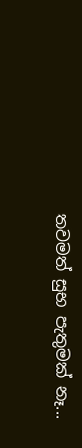තවමත් සුභ පැතුමක් නෑ...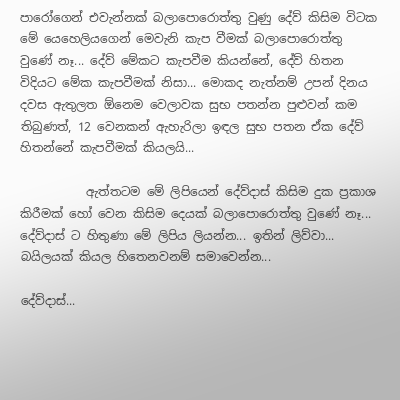පාරෝගෙන් එවැන්නක් බලාපොරොත්තු වුණු දේව් කිසිම විටක මේ යෙහෙලියගෙන් මෙවැනි කැප වීමක් බලාපොරොත්තු වුණේ නෑ... දේව් මේකට කැපවීම කියන්නේ, දේව් හිතන විදියට මේක කැපවීමක් නිසා... මොකද නැත්නම් උපන් දිනය දවස ඇතුලත ඕනෙම වෙලාවක සුභ පතන්න පුළුවන් කම තිබුණත්, 12 වෙනකන් ඇහැරිලා ඉඳල සුභ පතන ඒක දේව් හිතන්නේ කැපවීමක් කියලයි...

           ඇත්තටම මේ ලිපියෙන් දේව්දාස් කිසිම දුක ප්‍රකාශ කිරීමක් හෝ වෙන කිසිම දෙයක් බලාපොරොත්තු වුණේ නෑ... දේව්දාස් ට හිතුණා මේ ලිපිය ලියන්න... ඉතින් ලිව්වා... බයිලයක් කියල හිතෙනවනම් සමාවෙන්න...

දේව්දාස්...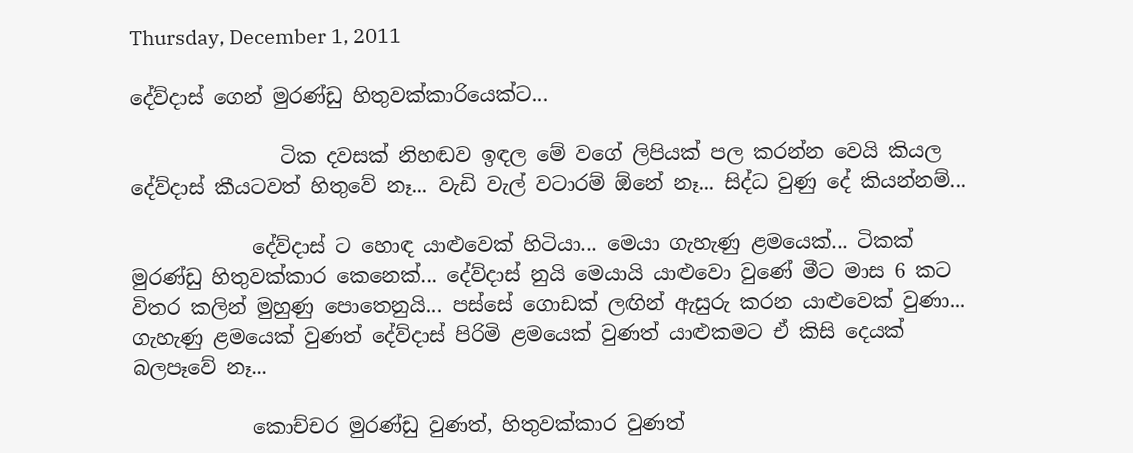Thursday, December 1, 2011

දේව්දාස් ගෙන් මුරණ්ඩු හිතුවක්කාරියෙක්ට...

               ටික දවසක් නිහඬව ඉඳල මේ වගේ ලිපියක් පල කරන්න වෙයි කියල දේව්දාස් කීයටවත් හිතුවේ නෑ... වැඩි වැල් වටාරම් ඕනේ නෑ... සිද්ධ වුණු දේ කියන්නම්...

            දේව්දාස් ට හොඳ යාළුවෙක් හිටියා... මෙයා ගැහැණු ළමයෙක්... ටිකක් මුරණ්ඩු හිතුවක්කාර කෙනෙක්... දේව්දාස් නුයි මෙයායි යාළුවො වුණේ මීට මාස 6 කට විතර කලින් මුහුණු පොතෙනුයි... පස්සේ ගොඩක් ලඟින් ඇසුරු කරන යාළුවෙක් වුණා... ගැහැණු ළමයෙක් වුණත් දේව්දාස් පිරිමි ළමයෙක් වුණත් යාළුකමට ඒ කිසි දෙයක් බලපෑවේ නෑ...

            කොච්චර මුරණ්ඩු වුණත්, හිතුවක්කාර වුණත්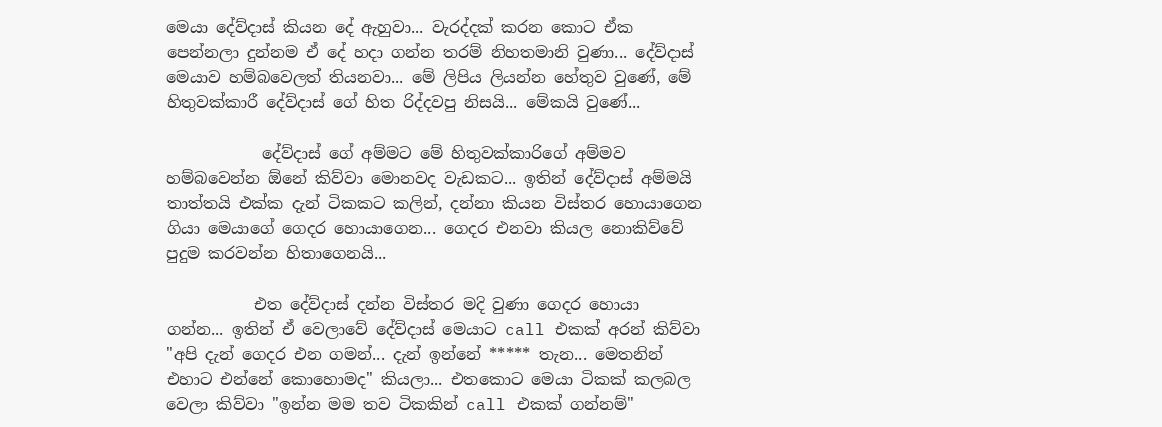මෙයා දේව්දාස් කියන දේ ඇහුවා... වැරද්දක් කරන කොට ඒක පෙන්නලා දුන්නම ඒ දේ හදා ගන්න තරම් නිහතමානි වුණා... දේව්දාස් මෙයාව හම්බවෙලත් තියනවා... මේ ලිපිය ලියන්න හේතුව වුණේ, මේ හිතුවක්කාරී දේව්දාස් ගේ හිත රිද්දවපු නිසයි... මේකයි වුණේ...

            දේව්දාස් ගේ අම්මට මේ හිතුවක්කාරිගේ අම්මව හම්බවෙන්න ඕනේ කිව්වා මොනවද වැඩකට... ඉතින් දේව්දාස් අම්මයි තාත්තයි එක්ක දැන් ටිකකට කලින්, දන්නා කියන විස්තර හොයාගෙන ගියා මෙයාගේ ගෙදර හොයාගෙන... ගෙදර එනවා කියල නොකිව්වේ පුදුම කරවන්න හිතාගෙනයි...

           එත දේව්දාස් දන්න විස්තර මදි වුණා ගෙදර හොයා ගන්න... ඉතින් ඒ වෙලාවේ දේව්දාස් මෙයාට call එකක් අරන් කිව්වා "අපි දැන් ගෙදර එන ගමන්... දැන් ඉන්නේ ***** තැන... මෙතනින් එහාට එන්නේ කොහොමද" කියලා... එතකොට මෙයා ටිකක් කලබල වෙලා කිව්වා "ඉන්න මම තව ටිකකින් call එකක් ගන්නම්"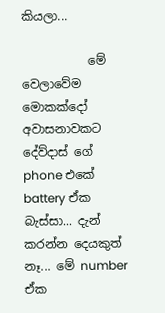කියලා...

           මේ වෙලාවේම මොකක්දෝ අවාසනාවකට දේව්දාස් ගේ phone එකේ battery ඒක බැස්සා... දැන් කරන්න දෙයකුත් නෑ... මේ number ඒක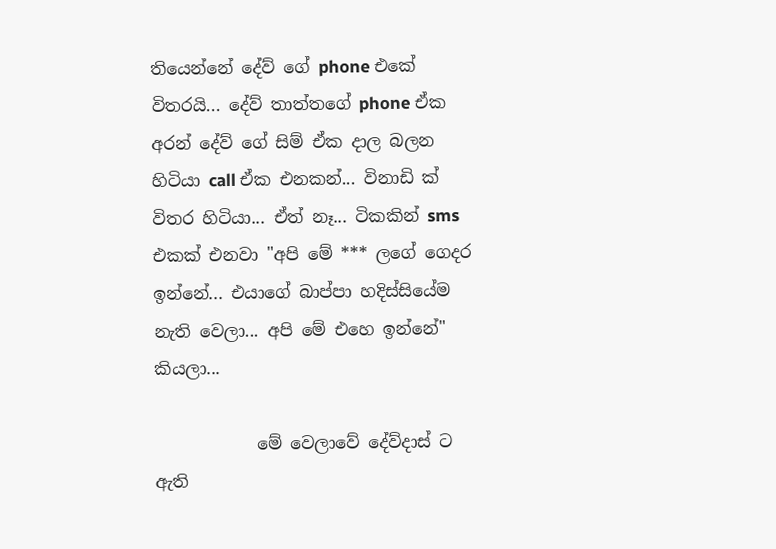තියෙන්නේ දේව් ගේ phone එකේ විතරයි... දේව් තාත්තගේ phone ඒක අරන් දේව් ගේ සිම් ඒක දාල බලන හිටියා call ඒක එනකන්... විනාඩි ක් විතර හිටියා... ඒත් නෑ... ටිකකින් sms එකක් එනවා "අපි මේ *** ලගේ ගෙදර ඉන්නේ... එයාගේ බාප්පා හදිස්සියේම නැති වෙලා... අපි මේ එහෙ ඉන්නේ" කියලා...

            මේ වෙලාවේ දේව්දාස් ට ඇති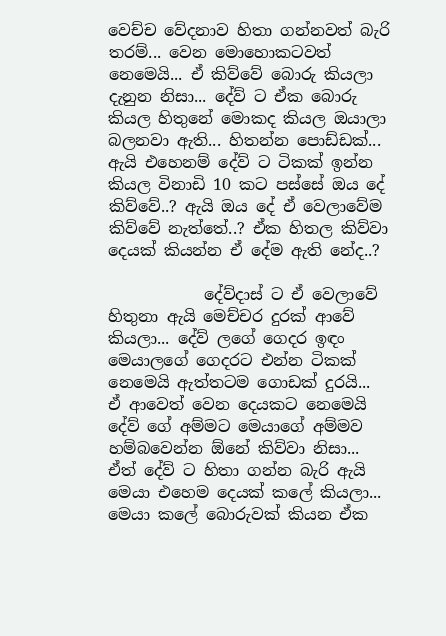වෙච්ච වේදනාව හිතා ගන්නවත් බැරි තරම්... වෙන මොහොකටවත් නෙමෙයි... ඒ කිව්වේ බොරු කියලා දැනුන නිසා... දේව් ට ඒක බොරු කියල හිතුනේ මොකද කියල ඔයාලා බලනවා ඇති... හිතන්න පොඩ්ඩක්... ඇයි එහෙනම් දේව් ට ටිකක් ඉන්න කියල විනාඩි 10 කට පස්සේ ඔය දේ කිව්වේ..? ඇයි ඔය දේ ඒ වෙලාවේම කිව්වේ නැත්තේ..? ඒක හිතල කිව්වා දෙයක් කියන්න ඒ දේම ඇති නේද..?

            දේව්දාස් ට ඒ වෙලාවේ හිතුනා ඇයි මෙච්චර දුරක් ආවේ කියලා... දේව් ලගේ ගෙදර ඉඳං මෙයාලගේ ගෙදරට එන්න ටිකක් නෙමෙයි ඇත්තටම ගොඩක් දුරයි... ඒ ආවෙත් වෙන දෙයකට නෙමෙයි දේව් ගේ අම්මට මෙයාගේ අම්මව හම්බවෙන්න ඕනේ කිව්වා නිසා... ඒත් දේව් ට හිතා ගන්න බැරි ඇයි මෙයා එහෙම දෙයක් කලේ කියලා... මෙයා කලේ බොරුවක් කියන ඒක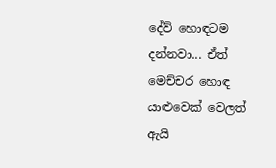දේව් හොඳටම දන්නවා... ඒත් මෙච්චර හොඳ යාළුවෙක් වෙලත් ඇයි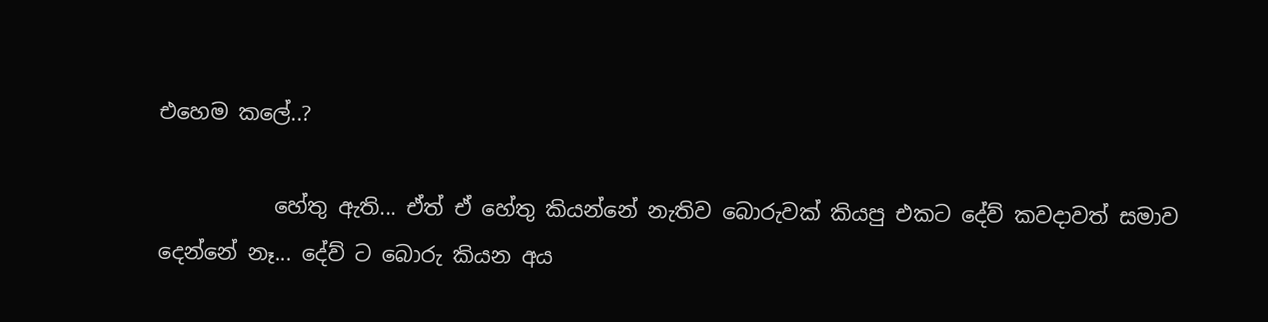එහෙම කලේ..?

           හේතු ඇති... ඒත් ඒ හේතු කියන්නේ නැතිව බොරුවක් කියපු එකට දේව් කවදාවත් සමාව දෙන්නේ නෑ... දේව් ට බොරු කියන අය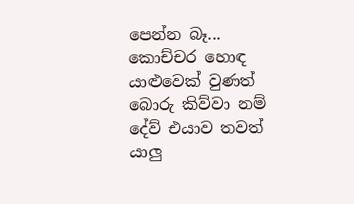පෙන්න බෑ... කොච්චර හොඳ යාළුවෙක් වුණත් බොරු කිව්වා නම් දේව් එයාව තවත් යාලු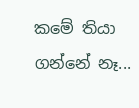කමේ තියා ගන්නේ නෑ...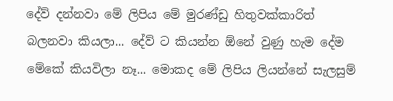දේව් දන්නවා මේ ලිපිය මේ මුරණ්ඩු හිතුවක්කාරිත් බලනවා කියලා... දේව් ට කියන්න ඕනේ වුණු හැම දේම මේකේ කියවිලා නෑ... මොකද මේ ලිපිය ලියන්නේ සැලසුම්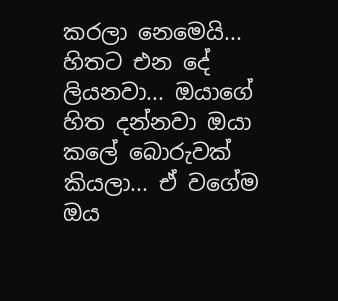කරලා නෙමෙයි... හිතට එන දේ ලියනවා... ඔයාගේ හිත දන්නවා ඔයා කලේ බොරුවක් කියලා... ඒ වගේම ඔය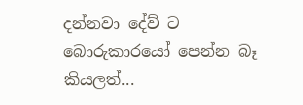දන්නවා දේව් ට බොරුකාරයෝ පෙන්න බෑ කියලත්...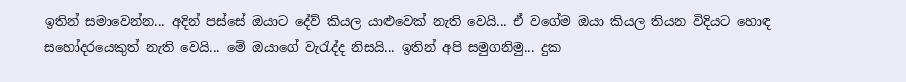ඉතින් සමාවෙන්න... අදින් පස්සේ ඔයාට දේව් කියල යාළුවෙක් නැති වෙයි... ඒ වගේම ඔයා කියල තියන විදියට හොඳ සහෝදරයෙකුත් නැති වෙයි... මේ ඔයාගේ වැරැද්ද නිසයි... ඉතින් අපි සමුගනිමු... දුක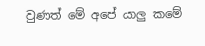වුණත් මේ අපේ යාලු කමේ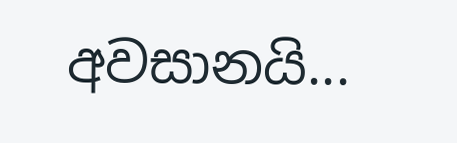අවසානයි...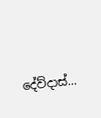දේව්දාස්...